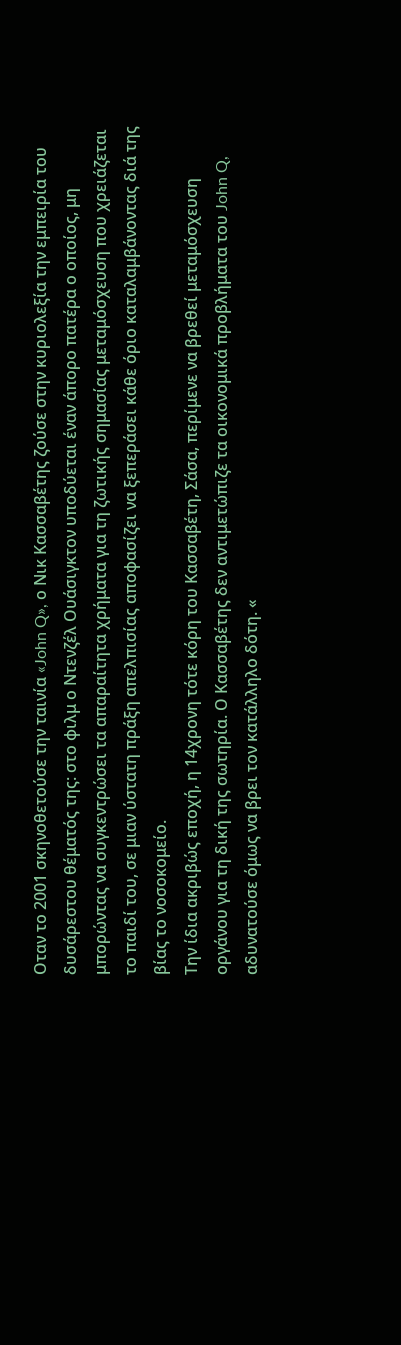Oταν το 2001 σκηνοθετούσε την ταινία «John Q», ο Νικ Κασσαβέτης ζούσε στην κυριολεξία την εμπειρία του δυσάρεστου θέματός της: στο φιλμ ο Ντενζέλ Ουάσιγκτον υποδύεται έναν άπορο πατέρα ο οποίος, μη μπορώντας να συγκεντρώσει τα απαραίτητα χρήματα για τη ζωτικής σημασίας μεταμόσχευση που χρειάζεται το παιδί του, σε μιαν ύστατη πράξη απελπισίας αποφασίζει να ξεπεράσει κάθε όριο καταλαμβάνοντας διά της βίας το νοσοκομείο.
Την ίδια ακριβώς εποχή, η 14χρονη τότε κόρη του Κασσαβέτη, Σάσα, περίμενε να βρεθεί μεταμόσχευση οργάνου για τη δική της σωτηρία. Ο Κασσαβέτης δεν αντιμετώπιζε τα οικονομικά προβλήματα του John Q, αδυνατούσε όμως να βρει τον κατάλληλο δότη. «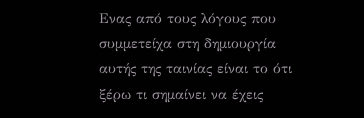Ενας από τους λόγους που συμμετείχα στη δημιουργία αυτής της ταινίας είναι το ότι ξέρω τι σημαίνει να έχεις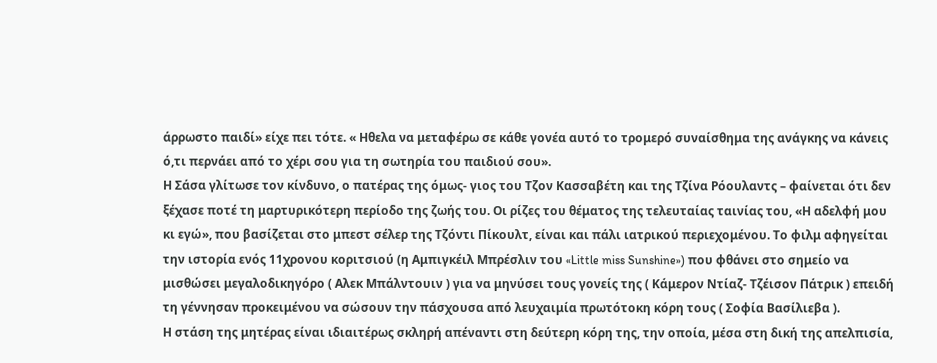άρρωστο παιδί» είχε πει τότε. « Ηθελα να μεταφέρω σε κάθε γονέα αυτό το τρομερό συναίσθημα της ανάγκης να κάνεις ό,τι περνάει από το χέρι σου για τη σωτηρία του παιδιού σου».
Η Σάσα γλίτωσε τον κίνδυνο, ο πατέρας της όμως- γιος του Τζον Κασσαβέτη και της Τζίνα Ρόουλαντς – φαίνεται ότι δεν ξέχασε ποτέ τη μαρτυρικότερη περίοδο της ζωής του. Οι ρίζες του θέματος της τελευταίας ταινίας του, «Η αδελφή μου κι εγώ», που βασίζεται στο μπεστ σέλερ της Τζόντι Πίκουλτ, είναι και πάλι ιατρικού περιεχομένου. Το φιλμ αφηγείται την ιστορία ενός 11χρονου κοριτσιού (η Αμπιγκέιλ Μπρέσλιν του «Little miss Sunshine») που φθάνει στο σημείο να μισθώσει μεγαλοδικηγόρο ( Αλεκ Μπάλντουιν ) για να μηνύσει τους γονείς της ( Κάμερον Ντίαζ- Τζέισον Πάτρικ ) επειδή τη γέννησαν προκειμένου να σώσουν την πάσχουσα από λευχαιμία πρωτότοκη κόρη τους ( Σοφία Βασίλιεβα ).
Η στάση της μητέρας είναι ιδιαιτέρως σκληρή απέναντι στη δεύτερη κόρη της, την οποία, μέσα στη δική της απελπισία,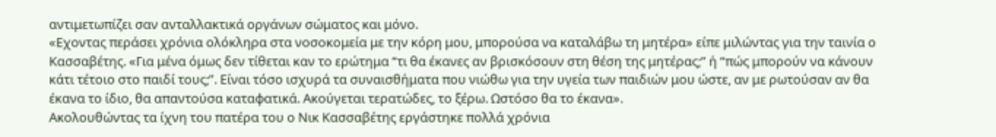αντιμετωπίζει σαν ανταλλακτικά οργάνων σώματος και μόνο.
«Εχοντας περάσει χρόνια ολόκληρα στα νοσοκομεία με την κόρη μου, μπορούσα να καταλάβω τη μητέρα» είπε μιλώντας για την ταινία ο Κασσαβέτης. «Για μένα όμως δεν τίθεται καν το ερώτημα “τι θα έκανες αν βρισκόσουν στη θέση της μητέρας;” ή “πώς μπορούν να κάνουν κάτι τέτοιο στο παιδί τους;”. Είναι τόσο ισχυρά τα συναισθήματα που νιώθω για την υγεία των παιδιών μου ώστε, αν με ρωτούσαν αν θα έκανα το ίδιο, θα απαντούσα καταφατικά. Ακούγεται τερατώδες, το ξέρω. Ωστόσο θα το έκανα».
Ακολουθώντας τα ίχνη του πατέρα του ο Νικ Κασσαβέτης εργάστηκε πολλά χρόνια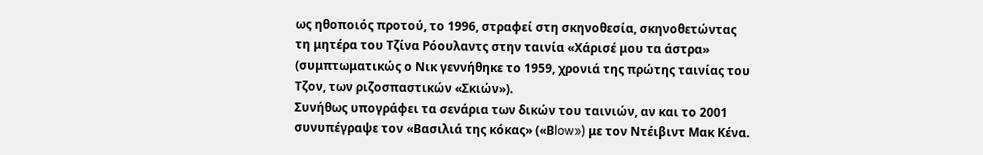ως ηθοποιός προτού, το 1996, στραφεί στη σκηνοθεσία, σκηνοθετώντας τη μητέρα του Τζίνα Ρόουλαντς στην ταινία «Χάρισέ μου τα άστρα» (συμπτωματικώς ο Νικ γεννήθηκε το 1959, χρονιά της πρώτης ταινίας του Τζον, των ριζοσπαστικών «Σκιών»).
Συνήθως υπογράφει τα σενάρια των δικών του ταινιών, αν και το 2001 συνυπέγραψε τον «Βασιλιά της κόκας» («Βlow») με τον Ντέιβιντ Μακ Κένα.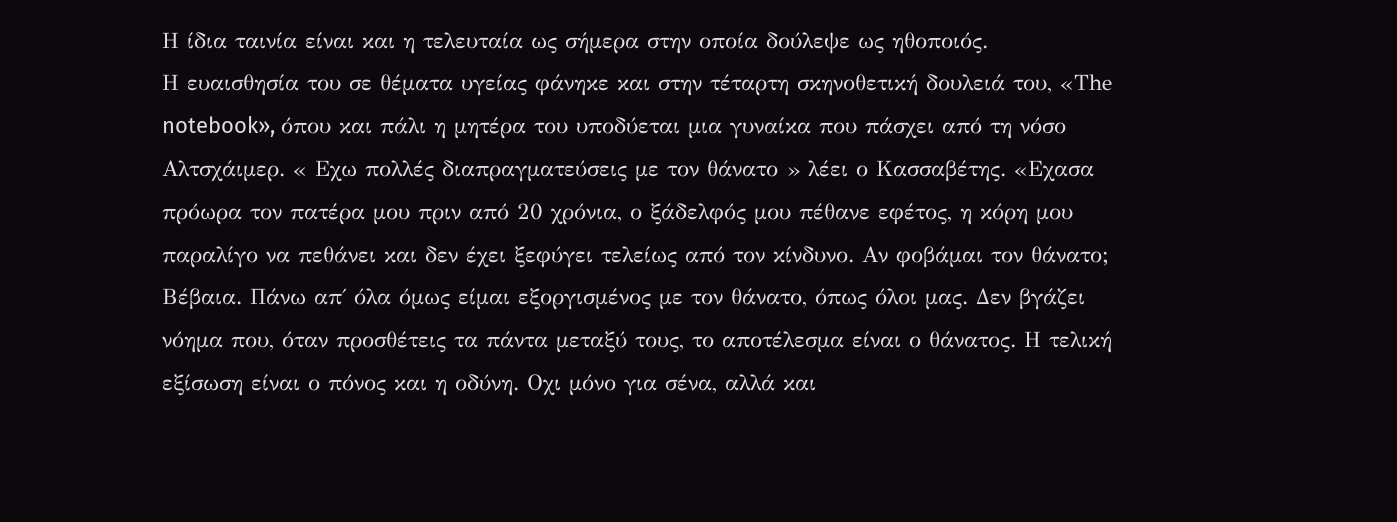Η ίδια ταινία είναι και η τελευταία ως σήμερα στην οποία δούλεψε ως ηθοποιός.
Η ευαισθησία του σε θέματα υγείας φάνηκε και στην τέταρτη σκηνοθετική δουλειά του, «Τhe notebook», όπου και πάλι η μητέρα του υποδύεται μια γυναίκα που πάσχει από τη νόσο Αλτσχάιμερ. « Εχω πολλές διαπραγματεύσεις με τον θάνατο » λέει ο Κασσαβέτης. «Εχασα πρόωρα τον πατέρα μου πριν από 20 χρόνια, ο ξάδελφός μου πέθανε εφέτος, η κόρη μου παραλίγο να πεθάνει και δεν έχει ξεφύγει τελείως από τον κίνδυνο. Αν φοβάμαι τον θάνατο; Βέβαια. Πάνω απ΄ όλα όμως είμαι εξοργισμένος με τον θάνατο, όπως όλοι μας. Δεν βγάζει νόημα που, όταν προσθέτεις τα πάντα μεταξύ τους, το αποτέλεσμα είναι ο θάνατος. Η τελική εξίσωση είναι ο πόνος και η οδύνη. Οχι μόνο για σένα, αλλά και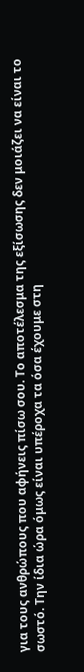για τους ανθρώπους που αφήνεις πίσω σου. Το αποτέλεσμα της εξίσωσης δεν μοιάζει να είναι το σωστό. Την ίδια ώρα όμως είναι υπέροχα τα όσα έχουμε στη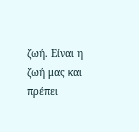ζωή. Είναι η ζωή μας και πρέπει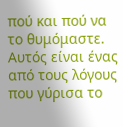πού και πού να το θυμόμαστε. Αυτός είναι ένας από τους λόγους που γύρισα το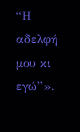“Η αδελφή μου κι εγώ”».